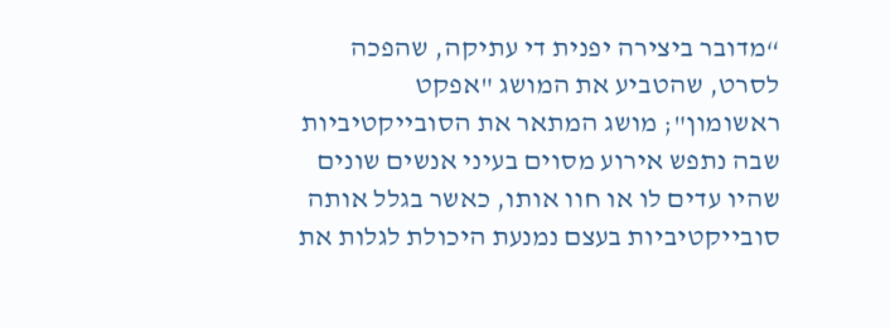“מדובר ביצירה יפנית די עתיקה, שהפכה לסרט, שהטביע את המושג "אפקט ראשומון"; מושג המתאר את הסובייקטיביות שבה נתפש אירוע מסוים בעיני אנשים שונים שהיו עדים לו או חוו אותו, כאשר בגלל אותה סובייקטיביות בעצם נמנעת היכולת לגלות את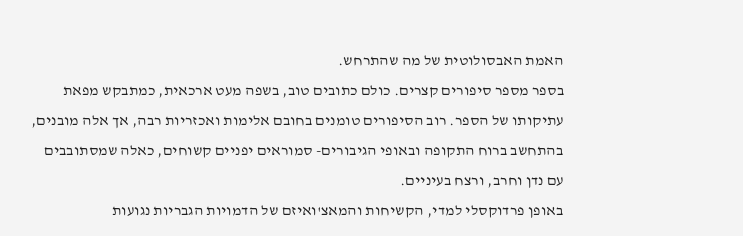האמת האבסולוטית של מה שהתרחש.
בספר מספר סיפורים קצרים. כולם כתובים טוב, בשפה מעט ארכאית, כמתבקש מפאת עתיקותו של הספר. רוב הסיפורים טומנים בחובם אלימות ואכזריות רבה, אך אלה מובנים, בהתחשב ברוח התקופה ובאופי הגיבורים- סמוראים יפניים קשוחים, כאלה שמסתובבים עם נדן וחרב, ורצח בעיניים.
באופן פרדוקסלי למדי, הקשיחות והמאצ'ואיזם של הדמויות הגבריות נגועות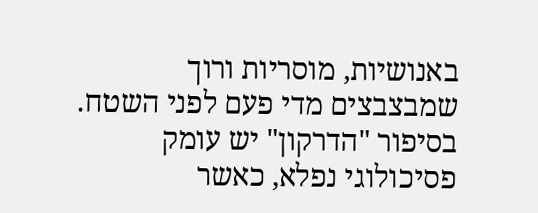באנושיות, מוסריות ורוך שמבצבצים מדי פעם לפני השטח. בסיפור "הדרקון" יש עומק פסיכולוגי נפלא, כאשר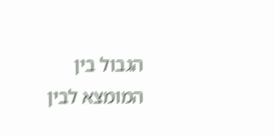הגבול בין המומצא לבין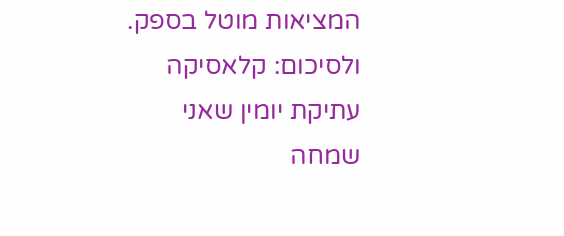המציאות מוטל בספק.
ולסיכום: קלאסיקה עתיקת יומין שאני שמחה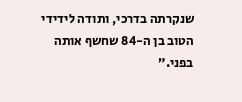שנקרתה בדרכי, ותודה לידידי הטוב בן ה-84 שחשף אותה בפני.”